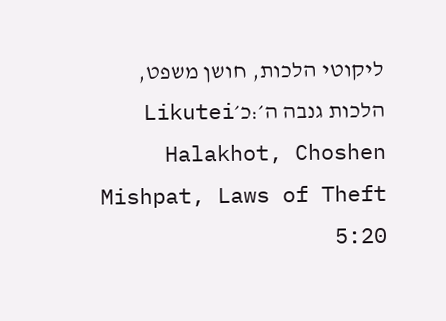ליקוטי הלכות, חושן משפט, הלכות גנבה ה׳:כ׳Likutei Halakhot, Choshen Mishpat, Laws of Theft 5:20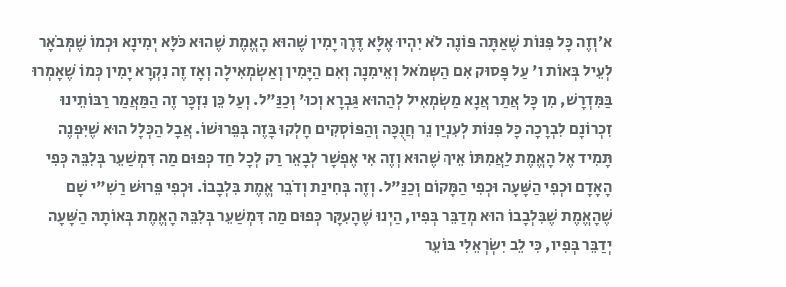א׳וְזֶה כָּל פִּנּוֹת שֶׁאַתָּה פּוֹנֶה לֹא יִהְיוּ אֶלָּא דֶּרֶךְ יָמִין שֶׁהוּא הָאֱמֶת שֶׁהוּא כֹּלָּא יְמִינָא וּכְמוֹ שֶׁמְּבֹאָר לְעֵיל בְּאוֹת ו' עַל פָּסוּק אִם הַשְּמֹאל וְאֵימִנָה וְאִם הַיָּמִין וְאַשְֹמְאִילָה וְאָז זֶה נִקְרָא יָמִין כְּמוֹ שֶׁאָמְרוּ בַּמִּדְרָשׁ, מִן כָּל אֲתַר אֲנָא מַשְֹמְאִיל לְהַהוּא גַּבְרָא וְכוּ' וְכַנַּ"ל. וְעַל כֵּן נִזְכָּר זֶה הַמַּאֲמַר רַבּוֹתֵינוּ זִכְרוֹנָם לִבְרָכָה כָּל פִּנּוֹת לְעִנְיַן נֵר חֲנֻכָּה וְהַפּוֹסְקִים חָלְקוּ בָּזֶה בְּפֵרוּשׁוֹ. אֲבָל הַכְּלָל הוּא שֶׁיִּפְנֶה תָּמִיד אֶל הָאֱמֶת לַאֲמִתּוֹ אֵיךְ שֶׁהוּא וְזֶה אִי אֶפְשָׁר לְבָאֵר רַק לְכָל חַד כְּפוּם מַה דִּמְשַׁעֵר בְּלִבֵּהּ כְּפִי הָאָדָם וּכְפִי הַשָּׁעָה וּכְפִי הַמָּקוֹם וְכַנַּ"ל. וְזֶה בְּחִינַת וְדֹבֵר אֱמֶת בִּלְבָבוֹ. וּכְפִי פֵּרוּשׁ רַשִׁ"י שָׁם שֶׁהָאֱמֶת שֶׁבִּלְבָבוֹ הוּא מְדַבֵּר בְּפִיו, הַיְנוּ שֶׁהָעִקָּר כְּפוּם מַה דִּמְשַׁעֵר בְּלִבֵּהּ הָאֱמֶת בְּאוֹתָהּ הַשָּׁעָה יְדַבֵּר בְּפִיו, כִּי לֵב יִשְֹרְאֵלִי בּוֹעֵר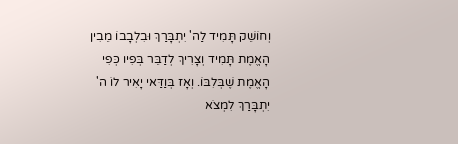וְחוֹשֵׁק תָּמִיד לַה' יִתְבָּרַךְ וּבִלְבָבוֹ מֵבִין הָאֱמֶת תָּמִיד וְצָרִיךְ לְדַבֵּר בְּפִיו כְּפִי הָאֱמֶת שֶׁבְּלִבּוֹ. וְאָז בְּוַדַּאי יָאִיר לוֹ ה' יִתְבָּרַךְ לִמְצֹא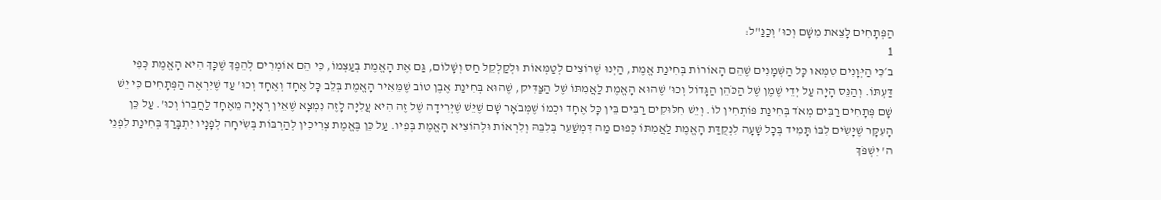הַפְּתָחִים לָצֵאת מִשָּׁם וְכוּ' וְכַנַּ"ל:
1
ב׳כִּי הַיְּוָנִים טִמְּאוּ כָּל הַשְּׁמָנִים שֶׁהֵם הָאוֹרוֹת בְּחִינַת אֱמֶת, הַיְנוּ שֶׁרוֹצִים לְטַמְּאוֹת וּלְקַלְקֵל חַס וְשָׁלוֹם, גַּם אֶת הָאֱמֶת בְּעַצְמוֹ, כִּי הֵם אוֹמְרִים לְהֵפֶךְ שֶׁכָּךְ הִיא הָאֱמֶת כְּפִי דַּעְתּוֹ. וְהַנֵּס הָיָה עַל יְדֵי שֶׁמֶן שֶׁל הַכֹּהֵן הַגָּדוֹל וְכוּ' שֶׁהוּא הָאֱמֶת לַאֲמִתּוֹ שֶׁל הַצַּדִּיק, שֶׁהוּא בְּחִינַת אֶבֶן טוֹב שֶׁמֵּאִיר הָאֱמֶת בְּלֵב כָּל אֶחָד וְאֶחָד וְכוּ' עַד שֶׁיִּרְאֶה הַפְּתָחִים כִּי יֵשׁ שָׁם פְּתָחִים רַבִּים מְאֹד בְּחִינַת פּוֹתְחִין לוֹ. וְיֵשׁ חִלּוּקִים רַבִּים בֵּין כָּל אֶחָד וּכְמוֹ שֶׁמְּבֹאָר שָׁם שֶׁיֵּשׁ שֶׁיְּרִידָה שֶׁל זֶה הִיא עֲלִיָּה לָזֶה נִמְצָא שֶׁאֵין רְאָיָה מֵאֶחָד לַחֲבֵרוֹ וְכוּ'. עַל כֵּן הָעִקָּר שֶׁיָּשִֹים לִבּוֹ תָּמִיד בְּכָל שָׁעָה לִנְקֻדַּת הָאֱמֶת לַאֲמִתּוֹ כְּפוּם מַה דִּמְשַׁעֵר בְּלִבֵּהּ וְלִרְאוֹת וּלְהוֹצִיא הָאֱמֶת בְּפִיו. עַל כֵּן בֶּאֱמֶת צְרִיכִין לְהַרְבּוֹת בְּשִֹיחָה לְפָנָיו יִתְבָּרַךְ בְּחִינַת לִפְנֵי ה' יִשְׁפֹּךְ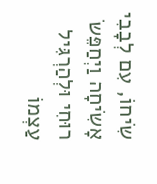שִֹיחוֹ, עִם לְבָבִי אָשִֹיחָה וַיְחַפֵּשֹ רוּחִי וּלְהַרְגִּיל עַצְמוֹ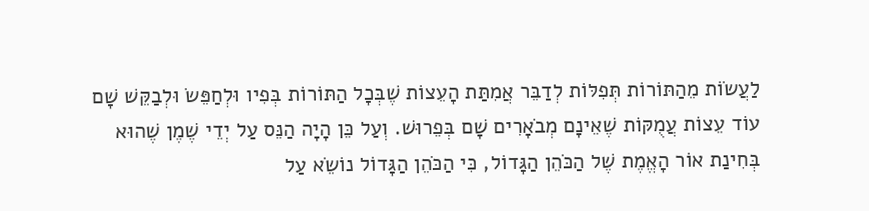לַעֲשֹוֹת מֵהַתּוֹרוֹת תְּפִלּוֹת לְדַבֵּר אֲמִתַּת הָעֵצוֹת שֶׁבְּכָל הַתּוֹרוֹת בְּפִיו וּלְחַפֵּשֹ וּלְבַקֵּשׁ שָׁם עוֹד עֵצוֹת עֲמֻקּוֹת שֶׁאֵינָם מְבֹאָרִים שָׁם בְּפֵרוּשׁ. וְעַל כֵּן הָיָה הַנֵּס עַל יְדֵי שֶׁמֶן שֶׁהוּא בְּחִינַת אוֹר הָאֱמֶת שֶׁל הַכֹּהֵן הַגָּדוֹל, כִּי הַכֹּהֵן הַגָּדוֹל נוֹשֵֹא עַל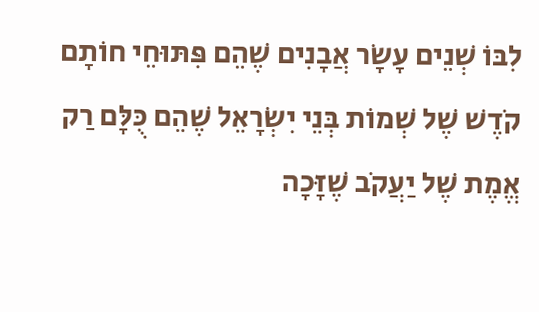לִבּוֹ שְׁנֵים עָשָֹר אֲבָנִים שֶׁהֵם פִּתּוּחֵי חוֹתָם קֹדֶשׁ שֶׁל שְׁמוֹת בְּנֵי יִשְֹרָאֵל שֶׁהֵם כֻּלָּם רַק אֱמֶת שֶׁל יַעֲקֹב שֶׁזָּכָה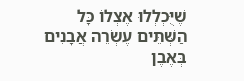שֶׁיֻּכְלְלוּ אֶצְלוֹ כָּל הַשְּׁתֵּים עֶשְֹרֵה אֲבָנִים בְּאֶבֶן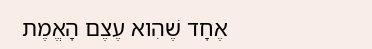אֶחָד שֶׁהִוא עֶצֶם הָאֱמֶת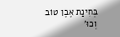בְּחִינַת אֶבֶן טוֹב וְכוּ'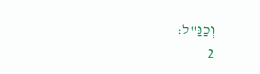וְכַנַּ"ל:
2